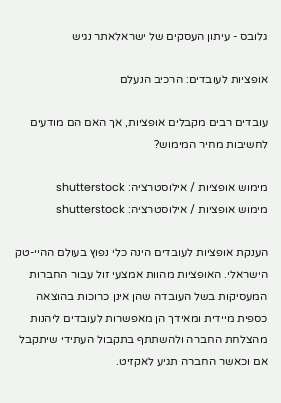גלובס - עיתון העסקים של ישראלאתר נגיש

אופציות לעובדים: הרכיב הנעלם

עובדים רבים מקבלים אופציות, אך האם הם מודעים לחשיבות מחיר המימוש?

מימוש אופציות / אילוסטרציה: shutterstock
מימוש אופציות / אילוסטרציה: shutterstock

הענקת אופציות לעובדים הינה כלי נפוץ בעולם ההיי-טק הישראלי. האופציות מהוות אמצעי זול עבור החברות המעסיקות בשל העובדה שהן אינן כרוכות בהוצאה כספית מיידית ומאידך הן מאפשרות לעובדים ליהנות מהצלחת החברה ולהשתתף בתקבול העתידי שיתקבל אם וכאשר החברה תגיע לאקזיט.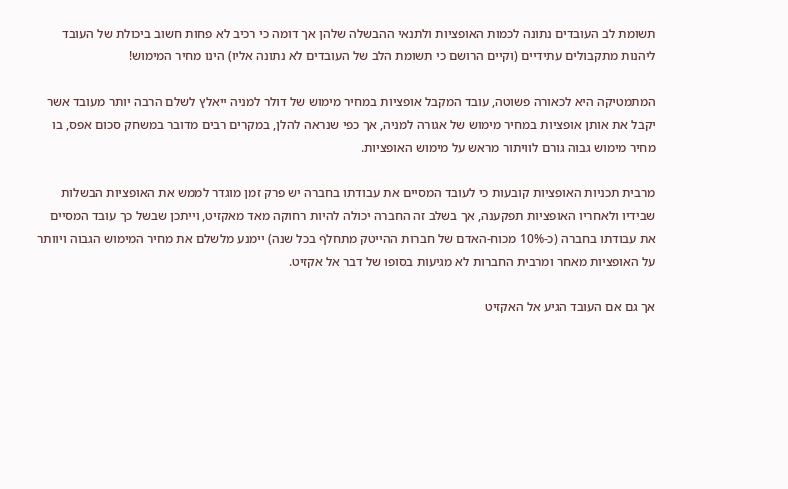תשומת לב העובדים נתונה לכמות האופציות ולתנאי ההבשלה שלהן אך דומה כי רכיב לא פחות חשוב ביכולת של העובד ליהנות מתקבולים עתידיים (וקיים הרושם כי תשומת הלב של העובדים לא נתונה אליו) הינו מחיר המימוש!

המתמטיקה היא לכאורה פשוטה, עובד המקבל אופציות במחיר מימוש של דולר למניה ייאלץ לשלם הרבה יותר מעובד אשר יקבל את אותן אופציות במחיר מימוש של אגורה למניה, אך כפי שנראה להלן, במקרים רבים מדובר במשחק סכום אפס, בו מחיר מימוש גבוה גורם לוויתור מראש על מימוש האופציות.

מרבית תכניות האופציות קובעות כי לעובד המסיים את עבודתו בחברה יש פרק זמן מוגדר לממש את האופציות הבשלות שבידיו ולאחריו האופציות תפקענה, אך בשלב זה החברה יכולה להיות רחוקה מאד מאקזיט, וייתכן שבשל כך עובד המסיים את עבודתו בחברה (כ-10% מכוח-האדם של חברות ההייטק מתחלף בכל שנה) יימנע מלשלם את מחיר המימוש הגבוה ויוותר על האופציות מאחר ומרבית החברות לא מגיעות בסופו של דבר אל אקזיט.

אך גם אם העובד הגיע אל האקזיט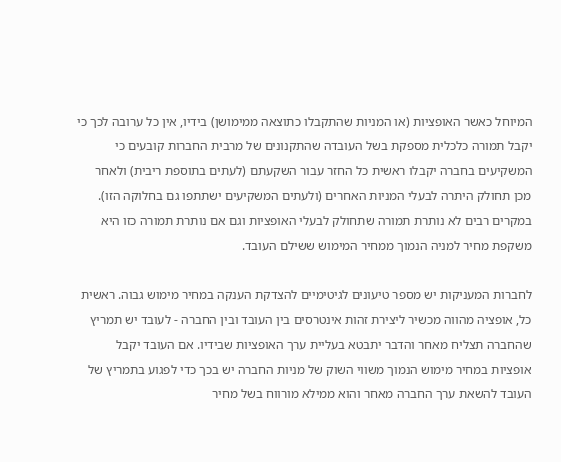המיוחל כאשר האופציות (או המניות שהתקבלו כתוצאה ממימושן) בידיו, אין כל ערובה לכך כי יקבל תמורה כלכלית מספקת בשל העובדה שהתקנונים של מרבית החברות קובעים כי המשקיעים בחברה יקבלו ראשית כל החזר עבור השקעתם (לעתים בתוספת ריבית) ולאחר מכן תחולק היתרה לבעלי המניות האחרים (ולעתים המשקיעים ישתתפו גם בחלוקה הזו). במקרים רבים לא נותרת תמורה שתחולק לבעלי האופציות וגם אם נותרת תמורה כזו היא משקפת מחיר למניה הנמוך ממחיר המימוש ששילם העובד.

לחברות המעניקות יש מספר טיעונים לגיטימיים להצדקת הענקה במחיר מימוש גבוה. ראשית כל, אופציה מהווה מכשיר ליצירת זהות אינטרסים בין העובד ובין החברה - לעובד יש תמריץ שהחברה תצליח מאחר והדבר יתבטא בעליית ערך האופציות שבידיו. אם העובד יקבל אופציות במחיר מימוש הנמוך משווי השוק של מניות החברה יש בכך כדי לפגוע בתמריץ של העובד להשאת ערך החברה מאחר והוא ממילא מורווח בשל מחיר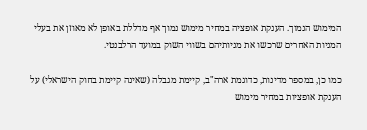המימוש הנמוך. הענקת אופציה במחיר מימוש נמוך אף מדללת באופן לא מאוזן את בעלי המניות האחרים שרכשו את מניותיהם בשווי השוק במועד הרלבנטי.

כמו כן, במספר מדינות, כדוגמת ארה"ב, קיימת מגבלה (שאינה קיימת בחוק הישראלי) על הענקת אופציות במחיר מימוש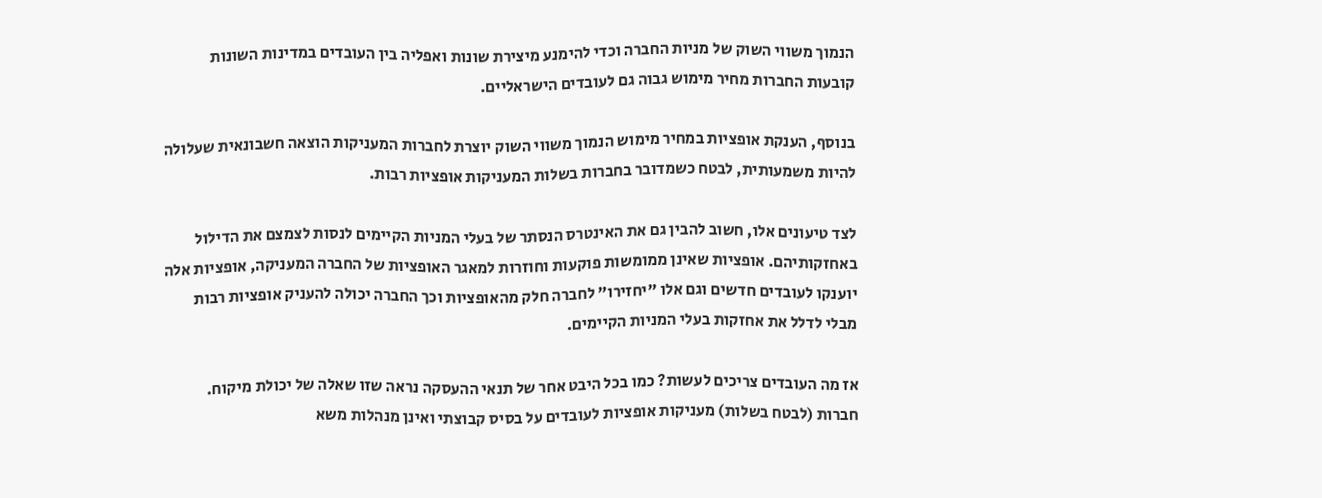הנמוך משווי השוק של מניות החברה וכדי להימנע מיצירת שונות ואפליה בין העובדים במדינות השונות קובעות החברות מחיר מימוש גבוה גם לעובדים הישראליים.

בנוסף, הענקת אופציות במחיר מימוש הנמוך משווי השוק יוצרת לחברות המעניקות הוצאה חשבונאית שעלולה להיות משמעותית, לבטח כשמדובר בחברות בשלות המעניקות אופציות רבות.

לצד טיעונים אלו, חשוב להבין גם את האינטרס הנסתר של בעלי המניות הקיימים לנסות לצמצם את הדילול באחזקותיהם. אופציות שאינן ממומשות פוקעות וחוזרות למאגר האופציות של החברה המעניקה, אופציות אלה יוענקו לעובדים חדשים וגם אלו "יחזירו" לחברה חלק מהאופציות וכך החברה יכולה להעניק אופציות רבות מבלי לדלל את אחזקות בעלי המניות הקיימים.

אז מה העובדים צריכים לעשות? כמו בכל היבט אחר של תנאי ההעסקה נראה שזו שאלה של יכולת מיקוח. חברות (לבטח בשלות) מעניקות אופציות לעובדים על בסיס קבוצתי ואינן מנהלות משא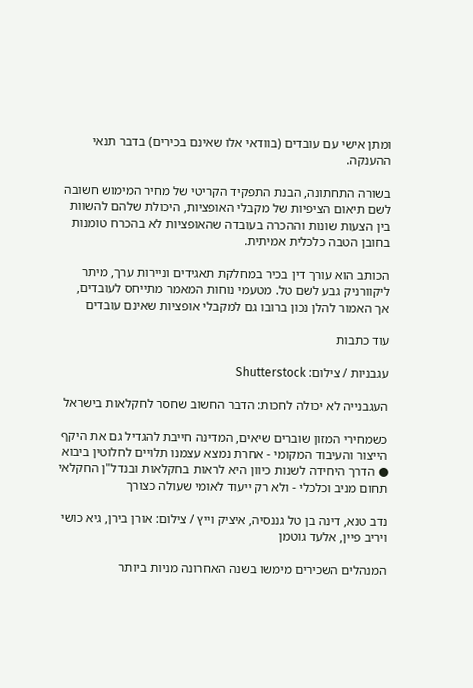ומתן אישי עם עובדים (בוודאי אלו שאינם בכירים) בדבר תנאי ההענקה.

בשורה התחתונה, הבנת התפקיד הקריטי של מחיר המימוש חשובה לשם תיאום הציפיות של מקבלי האופציות, היכולת שלהם להשוות בין הצעות שונות וההכרה בעובדה שהאופציות לא בהכרח טומנות בחובן הטבה כלכלית אמיתית.

הכותב הוא עורך דין בכיר במחלקת תאגידים וניירות ערך, מיתר ליקוורניק גבע לשם טל. מטעמי נוחות המאמר מתייחס לעובדים, אך האמור להלן נכון ברובו גם למקבלי אופציות שאינם עובדים

עוד כתבות

עגבניות / צילום: Shutterstock

העגבנייה לא יכולה לחכות: הדבר החשוב שחסר לחקלאות בישראל

כשמחירי המזון שוברים שיאים, המדינה חייבת להגדיל גם את היקף הייצור והעיבוד המקומי - אחרת נמצא עצמנו תלויים לחלוטין ביבוא ● הדרך היחידה לשנות כיוון היא לראות בחקלאות ובנדל"ן החקלאי תחום מניב וכלכלי - ולא רק ייעוד לאומי שעולה כצורך

נדב טנא, דינה בן טל גננסיה, איציק וייץ / צילום: אורן בירן, גיא כושי ויריב פיין, אלעד גוטמן

המנהלים השכירים מימשו בשנה האחרונה מניות ביותר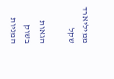ממיליארד שקל

הגאות בשוק המניות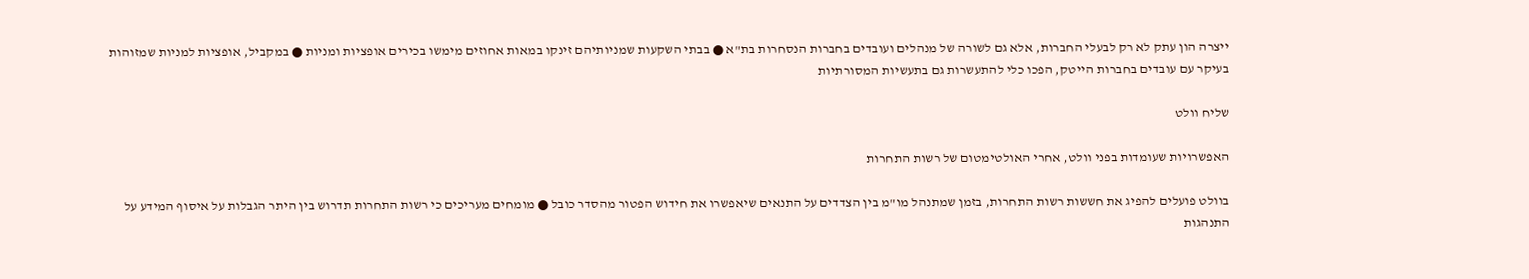ייצרה הון עתק לא רק לבעלי החברות, אלא גם לשורה של מנהלים ועובדים בחברות הנסחרות בת"א ● בבתי השקעות שמניותיהם זינקו במאות אחוזים מימשו בכירים אופציות ומניות ● במקביל, אופציות למניות שמזוהות בעיקר עם עובדים בחברות הייטק, הפכו כלי להתעשרות גם בתעשיות המסורתיות

שליח וולט

האפשרויות שעומדות בפני וולט, אחרי האולטימטום של רשות התחרות

בוולט פועלים להפיג את חששות רשות התחרות, בזמן שמתנהל מו"מ בין הצדדים על התנאים שיאפשרו את חידוש הפטור מהסדר כובל ● מומחים מעריכים כי רשות התחרות תדרוש בין היתר הגבלות על איסוף המידע על התנהגות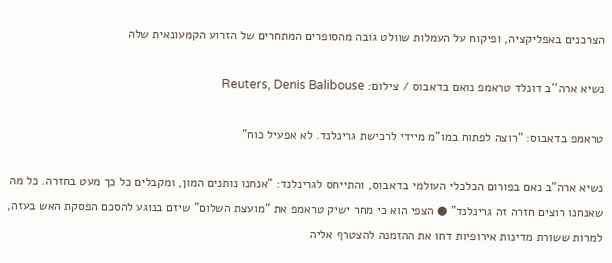הצרכנים באפליקציה, ופיקוח על העמלות שוולט גובה מהסופרים המתחרים של הזרוע הקמעונאית שלה

נשיא ארה''ב דונלד טראמפ נואם בדאבוס / צילום: Reuters, Denis Balibouse

טראמפ בדאבוס: "רוצה לפתוח במו"מ מיידי לרכישת גרינלנד. לא אפעיל כוח"

נשיא ארה"ב נאם בפורום הכלכלי העולמי בדאבוס, והתייחס לגרינלנד: "אנחנו נותנים המון, ומקבלים כל כך מעט בחזרה. כל מה שאנחנו רוצים חזרה זה גרינלנד" ● הצפי הוא כי מחר ישיק טראמפ את "מועצת השלום" שיזם בנוגע להסכם הפסקת האש בעזה, למרות ששורת מדינות אירופיות דחו את ההזמנה להצטרף אליה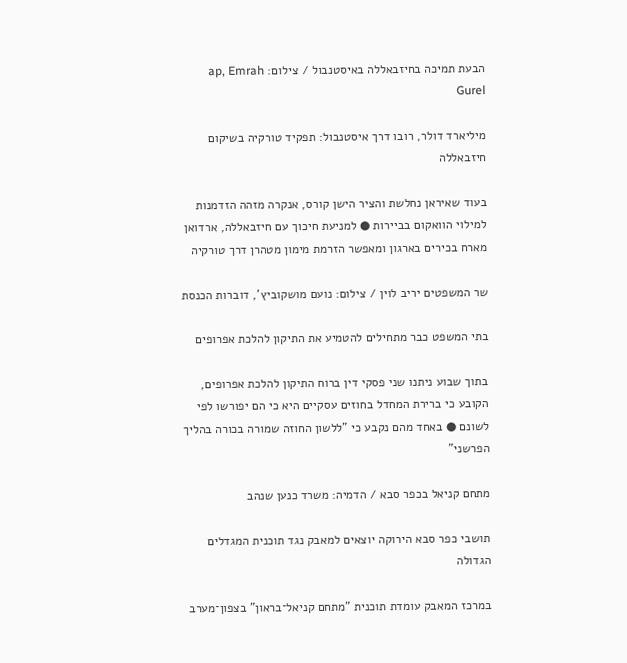הבעת תמיכה בחיזבאללה באיסטנבול / צילום: ap, Emrah Gurel

מיליארד דולר, רובו דרך איסטנבול: תפקיד טורקיה בשיקום חיזבאללה

בעוד שאיראן נחלשת והציר הישן קורס, אנקרה מזהה הזדמנות למילוי הוואקום בביירות ● למניעת חיכוך עם חיזבאללה, ארדואן מארח בכירים בארגון ומאפשר הזרמת מימון מטהרן דרך טורקיה

שר המשפטים יריב לוין / צילום: נועם מושקוביץ', דוברות הכנסת

בתי המשפט כבר מתחילים להטמיע את התיקון להלכת אפרופים

בתוך שבוע ניתנו שני פסקי דין ברוח התיקון להלכת אפרופים, הקובע כי ברירת המחדל בחוזים עסקיים היא כי הם יפורשו לפי לשונם ● באחד מהם נקבע כי "ללשון החוזה שמורה בכורה בהליך הפרשני"

מתחם קניאל בכפר סבא / הדמיה: משרד כנען שנהב

תושבי כפר סבא הירוקה יוצאים למאבק נגד תוכנית המגדלים הגדולה

במרכז המאבק עומדת תוכנית "מתחם קניאל־בראון" בצפון־מערב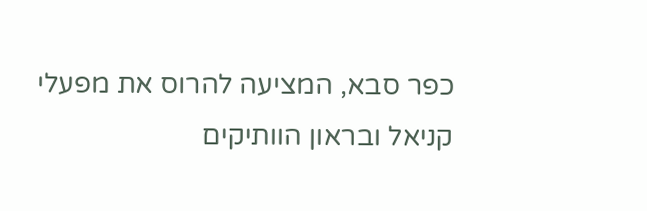כפר סבא, המציעה להרוס את מפעלי קניאל ובראון הוותיקים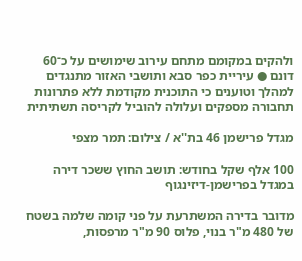ולהקים במקומם מתחם עירוב שימושים על כ־60 דונם ● עיריית כפר סבא ותושבי האזור מתנגדים למהלך וטוענים כי התוכנית מקודמת ללא פתרונות תחבורה מספקים ועלולה להוביל לקריסה תשתיתית

מגדל פרישמן 46 בת''א / צילום: תמר מצפי

100 אלף שקל בחודש: תושב החוץ ששכר דירה במגדל בפרישמן-דיזינגוף

מדובר בדירה המשתרעת על פני קומה שלמה בשטח של 480 מ"ר בנוי, פלוס 90 מ"ר מרפסות,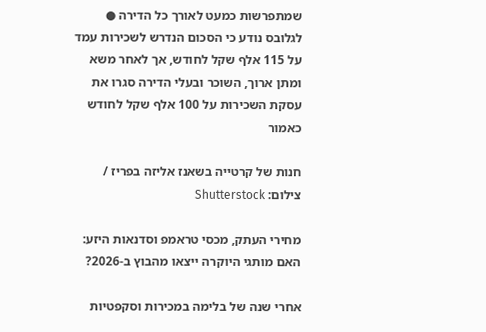שמתפרשות כמעט לאורך כל הדירה ● לגלובס נודע כי הסכום הנדרש לשכירות עמד על 115 אלף שקל לחודש, אך לאחר משא ומתן ארוך, השוכר ובעלי הדירה סגרו את עסקת השכירות על 100 אלף שקל לחודש כאמור

חנות של קרטייה בשאנז אליזה בפריז / צילום: Shutterstock

מחירי העתק, מכסי טראמפ וסדנאות היזע: האם מותגי היוקרה ייצאו מהבוץ ב-2026?

אחרי שנה של בלימה במכירות וסקפטיות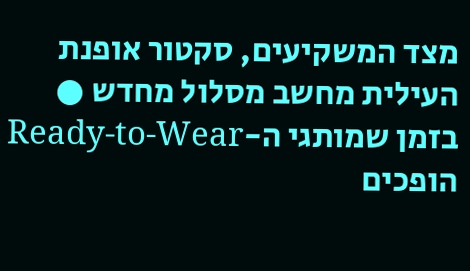מצד המשקיעים, סקטור אופנת העילית מחשב מסלול מחדש ● בזמן שמותגי ה-Ready-to-Wear הופכים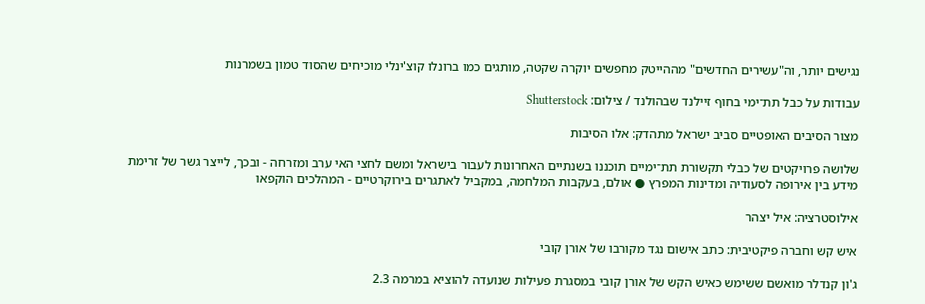נגישים יותר, וה"עשירים החדשים" מההייטק מחפשים יוקרה שקטה, מותגים כמו ברונלו קוצ'ינלי מוכיחים שהסוד טמון בשמרנות

עבודות על כבל תת־ימי בחוף זיילנד שבהולנד / צילום: Shutterstock

מצור הסיבים האופטיים סביב ישראל מתהדק: אלו הסיבות

שלושה פרויקטים של כבלי תקשורת תת־ימיים תוכננו בשנתיים האחרונות לעבור בישראל ומשם לחצי האי ערב ומזרחה - ובכך, לייצר גשר של זרימת מידע בין אירופה לסעודיה ומדינות המפרץ ● אולם, בעקבות המלחמה, במקביל לאתגרים בירוקרטיים - המהלכים הוקפאו

אילוסטרציה: איל יצהר

איש קש וחברה פיקטיבית: כתב אישום נגד מקורבו של אורן קובי

ג'ון קנדלר מואשם ששימש כאיש הקש של אורן קובי במסגרת פעילות שנועדה להוציא במרמה 2.3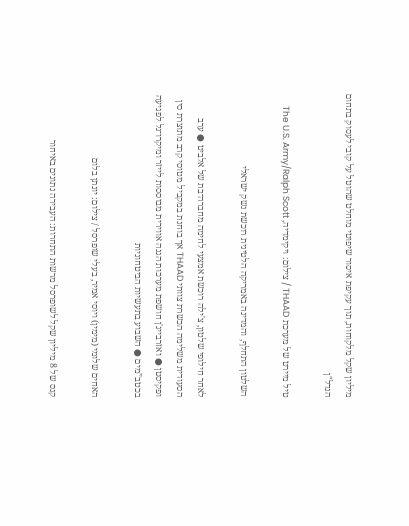מיליון שקל מלקוחות, תוך עקיפת איסור שיפוטי מוחלט שהוטל על קובי לעסוק בתחום הנדל"ן

טיל מיירט של מערכת THAAD / צילום: ויקימדיה, The U.S. Army/Ralph Scott

השלטון התחלף, והמדינה באמריקה הלטינית רוכשת נשק ישראלי

לאחר חילופי שלטון, צ'ילה רוכשת אמצעי לחימה מחברה־בת של אלביט ● ערב הסעודית משלימה הכשרת צוותי THAAD אך בוחנת במקביל מטוסי קרב מתוצרת סין ופקיסטן ● ואזרבייג'ן חושפת מערכות הגנה אווירית מבוססות לייזר ומיקרו־גל לפגיעה בכטב”מים ● השבוע בתעשיות הביטחוניות

האחים שלומי (מימין) ויוסי אמיר, בעלי שופרסל / צילום: יונתן בלום

קנס של 8 מיליון שקל לשופרסל מרשות התחרות: העבירה נתונים באיחור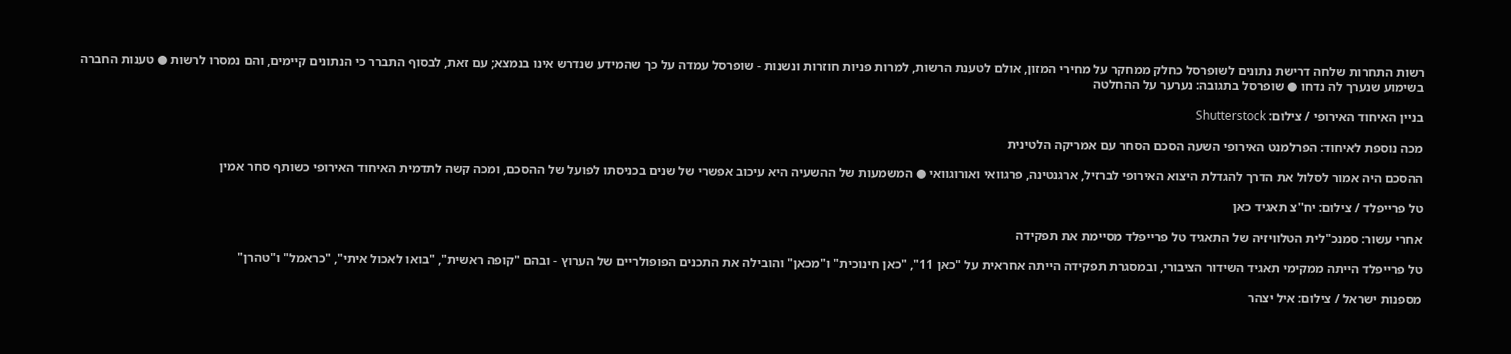רשות התחרות שלחה דרישת נתונים לשופרסל כחלק ממחקר על מחירי המזון, אולם לטענת הרשות, למרות פניות חוזרות ונשנות - שופרסל עמדה על כך שהמידע שנדרש אינו בנמצא; עם זאת, לבסוף התברר כי הנתונים קיימים, והם נמסרו לרשות ● טענות החברה בשימוע שנערך לה נדחו ● שופרסל בתגובה: נערער על ההחלטה

בניין האיחוד האירופי / צילום: Shutterstock

מכה נוספת לאיחוד: הפרלמנט האירופי השעה הסכם הסחר עם אמריקה הלטינית

ההסכם היה אמור לסלול את הדרך להגדלת היצוא האירופי לברזיל, ארגנטינה, פרגוואי ואורוגוואי ● המשמעות של ההשעיה היא עיכוב אפשרי של שנים בכניסתו לפועל של ההסכם, ומכה קשה לתדמית האיחוד האירופי כשותף סחר אמין

טל פרייפלד / צילום: יח''צ תאגיד כאן

אחרי עשור: סמנכ"לית הטלוויזיה של התאגיד טל פרייפלד מסיימת את תפקידה

טל פרייפלד הייתה ממקימי תאגיד השידור הציבורי, ובמסגרת תפקידה הייתה אחראית על "כאן 11", "כאן חינוכית" ו"מכאן" והובילה את התכנים הפופולריים של הערוץ - ובהם "קופה ראשית", "בואו לאכול איתי", "כראמל" ו"טהרן"

מספנות ישראל / צילום: איל יצהר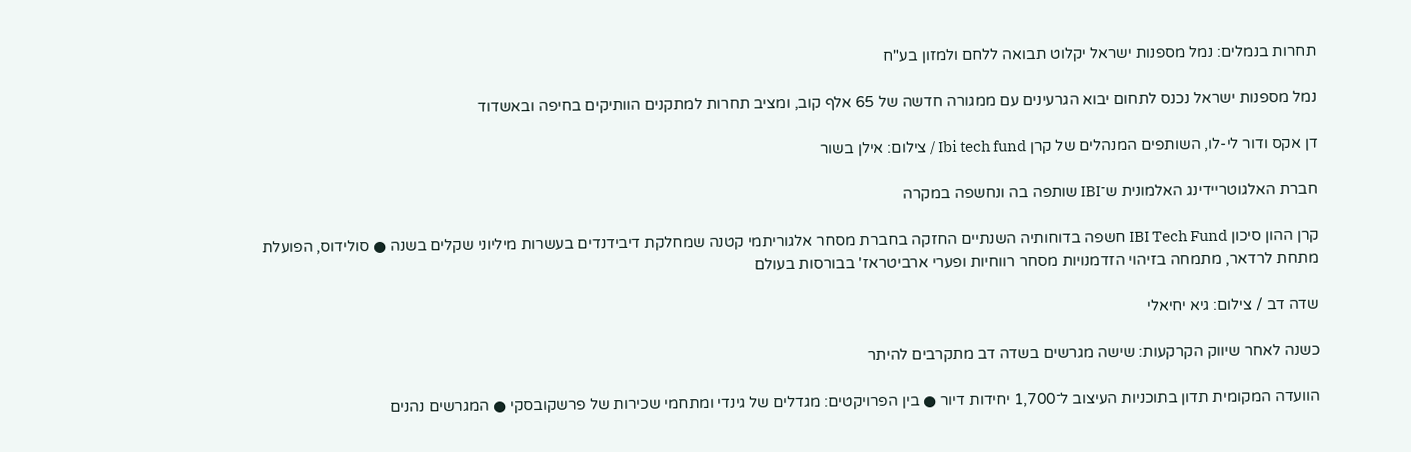תחרות בנמלים: נמל מספנות ישראל יקלוט תבואה ללחם ולמזון בע"ח

נמל מספנות ישראל נכנס לתחום יבוא הגרעינים עם ממגורה חדשה של 65 אלף קוב, ומציב תחרות למתקנים הוותיקים בחיפה ובאשדוד

דן אקס ודור לי-לו, השותפים המנהלים של קרן Ibi tech fund / צילום: אילן בשור

חברת האלגוטריידינג האלמונית ש־IBI שותפה בה ונחשפה במקרה

קרן ההון סיכון IBI Tech Fund חשפה בדוחותיה השנתיים החזקה בחברת מסחר אלגוריתמי קטנה שמחלקת דיבידנדים בעשרות מיליוני שקלים בשנה ● סולידוס, הפועלת מתחת לרדאר, מתמחה בזיהוי הזדמנויות מסחר רווחיות ופערי ארביטראז' בבורסות בעולם

שדה דב / צילום: גיא יחיאלי

כשנה לאחר שיווק הקרקעות: שישה מגרשים בשדה דב מתקרבים להיתר

הוועדה המקומית תדון בתוכניות העיצוב ל־1,700 יחידות דיור ● בין הפרויקטים: מגדלים של גינדי ומתחמי שכירות של פרשקובסקי ● המגרשים נהנים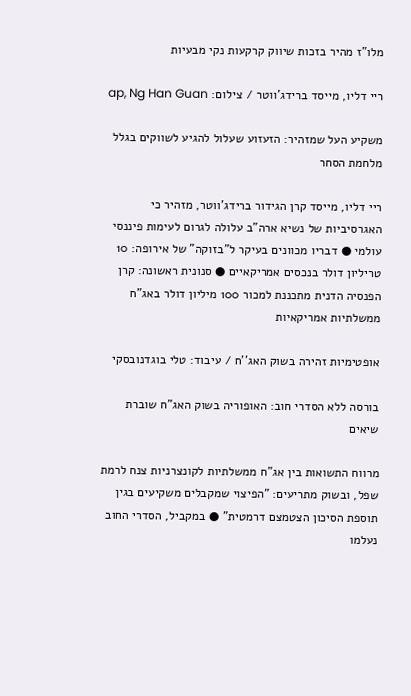מלו"ז מהיר בזכות שיווק קרקעות נקי מבעיות

ריי דליו, מייסד ברידג'ווטר / צילום: ap, Ng Han Guan

משקיע העל שמזהיר: הזעזוע שעלול להגיע לשווקים בגלל מלחמת הסחר

ריי דליו, מייסד קרן הגידור ברידג'ווטר, מזהיר כי האגרסיביות של נשיא ארה"ב עלולה לגרום לעימות פיננסי עולמי ● דבריו מכוונים בעיקר ל"בזוקה" של אירופה: 10 טריליון דולר בנכסים אמריקאיים ● סנונית ראשונה: קרן הפנסיה הדנית מתכננת למכור 100 מיליון דולר באג"ח ממשלתיות אמריקאיות

אופטימיות זהירה בשוק האג''ח / עיבוד: טלי בוגדנובסקי

בורסה ללא הסדרי חוב: האופוריה בשוק האג"ח שוברת שיאים

מרווח התשואות בין אג"ח ממשלתיות לקונצרניות צנח לרמת שפל, ובשוק מתריעים: "הפיצוי שמקבלים משקיעים בגין תוספת הסיכון הצטמצם דרמטית" ● במקביל, הסדרי החוב נעלמו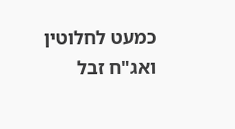כמעט לחלוטין ואג"ח זבל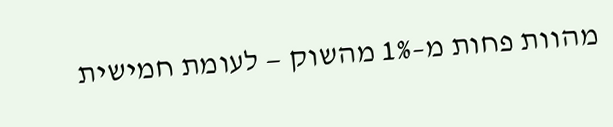מהוות פחות מ–1% מהשוק — לעומת חמישית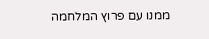ממנו עם פרוץ המלחמה